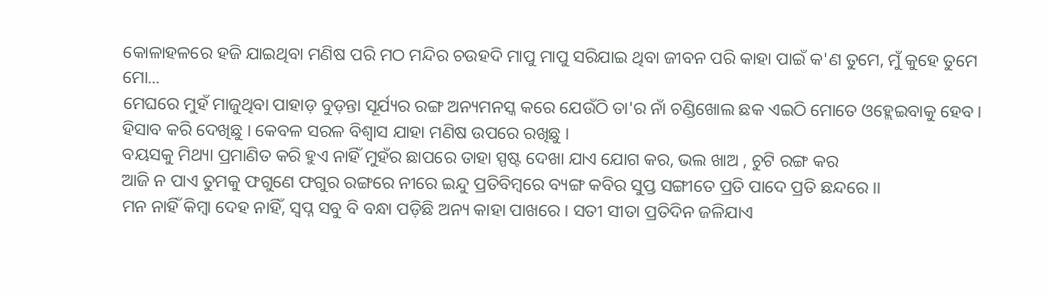କୋଳାହଳରେ ହଜି ଯାଇଥିବା ମଣିଷ ପରି ମଠ ମନ୍ଦିର ଚଉହଦି ମାପୁ ମାପୁ ସରିଯାଇ ଥିବା ଜୀବନ ପରି କାହା ପାଇଁ କ'ଣ ତୁମେ, ମୁଁ କୁହେ ତୁମେ ମୋ...
ମେଘରେ ମୁହଁ ମାଜୁଥିବା ପାହାଡ଼ ବୁଡ଼ନ୍ତା ସୂର୍ଯ୍ୟର ରଙ୍ଗ ଅନ୍ୟମନସ୍କ କରେ ଯେଉଁଠି ତା'ର ନାଁ ଚଣ୍ଡିଖୋଲ ଛକ ଏଇଠି ମୋତେ ଓହ୍ଲେଇବାକୁ ହେବ ।
ହିସାବ କରି ଦେଖିଛୁ । କେବଳ ସରଳ ବିଶ୍ୱାସ ଯାହା ମଣିଷ ଉପରେ ରଖିଛୁ ।
ବୟସକୁ ମିଥ୍ୟା ପ୍ରମାଣିତ କରି ହୁଏ ନାହିଁ ମୁହଁର ଛାପରେ ତାହା ସ୍ପଷ୍ଟ ଦେଖା ଯାଏ ଯୋଗ କର, ଭଲ ଖାଅ , ଚୁଟି ରଙ୍ଗ କର
ଆଜି ନ ପାଏ ତୁମକୁ ଫଗୁଣେ ଫଗୁର ରଙ୍ଗରେ ନୀରେ ଇନ୍ଦୁ ପ୍ରତିବିମ୍ବରେ ବ୍ୟଙ୍ଗ କବିର ସୁପ୍ତ ସଙ୍ଗୀତେ ପ୍ରତି ପାଦେ ପ୍ରତି ଛନ୍ଦରେ ।।
ମନ ନାହିଁ କିମ୍ୱା ଦେହ ନାହିଁ, ସ୍ୱପ୍ନ ସବୁ ବି ବନ୍ଧା ପଡ଼ିଛି ଅନ୍ୟ କାହା ପାଖରେ । ସତୀ ସୀତା ପ୍ରତିଦିନ ଜଳିଯାଏ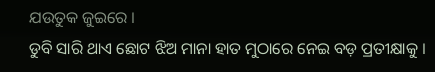ଯଉତୁକ ଜୁଇରେ ।
ଡୁବି ସାରି ଥାଏ ଛୋଟ ଝିଅ ମାନା ହାତ ମୁଠାରେ ନେଇ ବଡ଼ ପ୍ରତୀକ୍ଷାକୁ ।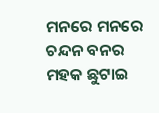ମନରେ ମନରେ ଚନ୍ଦନ ବନର ମହକ ଛୁଟାଇ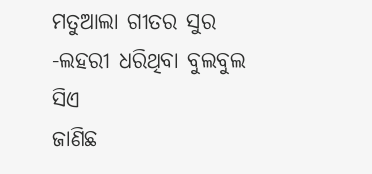ମତୁଆଲା ଗୀତର ସୁର -ଲହରୀ ଧରିଥିବା ବୁଲବୁଲ ସିଏ
ଜାଣିଛ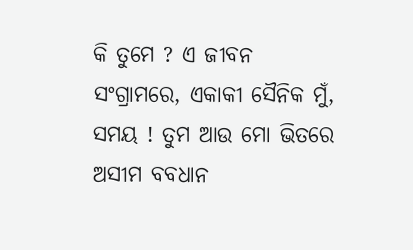କି ତୁମେ ? ଏ ଜୀବନ ସଂଗ୍ରାମରେ, ଏକାକୀ ସୈନିକ ମୁଁ,
ସମୟ ! ତୁମ ଆଉ ମୋ ଭିତରେ ଅସୀମ ବବଧାନ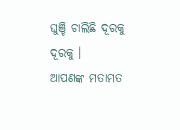ଘୁଞ୍ଚି ଚାଲିଛି ଦୂରକୁ ଦୂରକୁ ।
ଆପଣଙ୍କ ମତାମତ